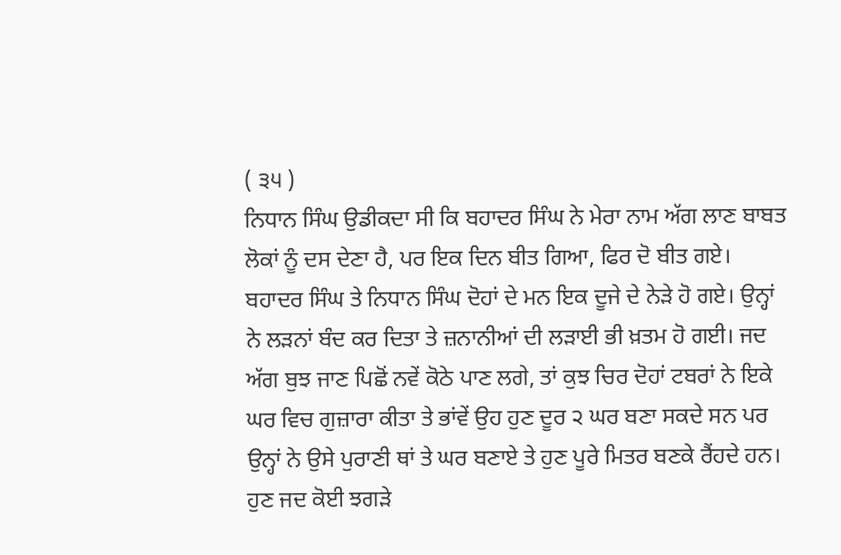( ੩੫ )
ਨਿਧਾਨ ਸਿੰਘ ਉਡੀਕਦਾ ਸੀ ਕਿ ਬਹਾਦਰ ਸਿੰਘ ਨੇ ਮੇਰਾ ਨਾਮ ਅੱਗ ਲਾਣ ਬਾਬਤ ਲੋਕਾਂ ਨੂੰ ਦਸ ਦੇਣਾ ਹੈ, ਪਰ ਇਕ ਦਿਨ ਬੀਤ ਗਿਆ, ਫਿਰ ਦੋ ਬੀਤ ਗਏ। ਬਹਾਦਰ ਸਿੰਘ ਤੇ ਨਿਧਾਨ ਸਿੰਘ ਦੋਹਾਂ ਦੇ ਮਨ ਇਕ ਦੂਜੇ ਦੇ ਨੇੜੇ ਹੋ ਗਏ। ਉਨ੍ਹਾਂ ਨੇ ਲੜਨਾਂ ਬੰਦ ਕਰ ਦਿਤਾ ਤੇ ਜ਼ਨਾਨੀਆਂ ਦੀ ਲੜਾਈ ਭੀ ਖ਼ਤਮ ਹੋ ਗਈ। ਜਦ ਅੱਗ ਬੁਝ ਜਾਣ ਪਿਛੋਂ ਨਵੇਂ ਕੋਠੇ ਪਾਣ ਲਗੇ, ਤਾਂ ਕੁਝ ਚਿਰ ਦੋਹਾਂ ਟਬਰਾਂ ਨੇ ਇਕੇ ਘਰ ਵਿਚ ਗੁਜ਼ਾਰਾ ਕੀਤਾ ਤੇ ਭਾਂਵੇਂ ਉਹ ਹੁਣ ਦੂਰ ੨ ਘਰ ਬਣਾ ਸਕਦੇ ਸਨ ਪਰ ਉਨ੍ਹਾਂ ਨੇ ਉਸੇ ਪੁਰਾਣੀ ਥਾਂ ਤੇ ਘਰ ਬਣਾਏ ਤੇ ਹੁਣ ਪੂਰੇ ਮਿਤਰ ਬਣਕੇ ਰੈਂਹਦੇ ਹਨ।
ਹੁਣ ਜਦ ਕੋਈ ਝਗੜੇ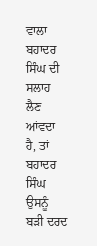ਵਾਲਾ ਬਹਾਦਰ ਸਿੰਘ ਦੀ ਸਲਾਹ ਲੈਣ ਆਂਵਦਾ ਹੈ, ਤਾਂ ਬਹਾਦਰ ਸਿੰਘ ਉਸਨੂੰ ਬੜੀ ਦਰਦ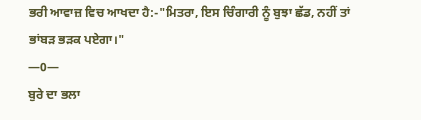ਭਰੀ ਆਵਾਜ਼ ਵਿਚ ਆਖਦਾ ਹੈ:-"ਮਿਤਰਾ, ਇਸ ਚਿੰਗਾਰੀ ਨੂੰ ਬੁਝਾ ਛੱਡ, ਨਹੀਂ ਤਾਂ ਭਾਂਬੜ ਭੜਕ ਪਏਗਾ।"
—0—
ਬੁਰੇ ਦਾ ਭਲਾ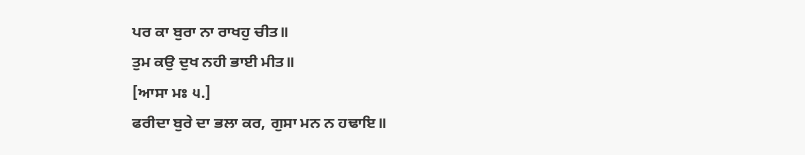ਪਰ ਕਾ ਬੁਰਾ ਨਾ ਰਾਖਹੁ ਚੀਤ॥
ਤੁਮ ਕਉ ਦੁਖ ਨਹੀ ਭਾਈ ਮੀਤ॥
[ਆਸਾ ਮਃ ੫.]
ਫਰੀਦਾ ਬੁਰੇ ਦਾ ਭਲਾ ਕਰ, ਗੁਸਾ ਮਨ ਨ ਹਢਾਇ॥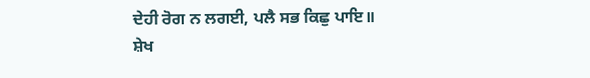ਦੇਹੀ ਰੋਗ ਨ ਲਗਈ, ਪਲੈ ਸਭ ਕਿਛੁ ਪਾਇ॥
ਸ਼ੇਖ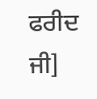ਫਰੀਦ ਜੀ]